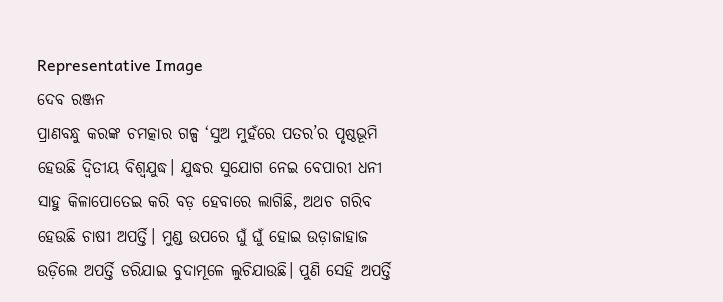Representative Image
ଦେବ ରଞ୍ଜନ
ପ୍ରାଣବନ୍ଧୁ କରଙ୍କ ଚମତ୍କାର ଗଳ୍ପ ‘ସୁଅ ମୁହଁରେ ପତର’ର ପୃଷ୍ଠଭୂମି ହେଉଛି ଦ୍ଵିତୀୟ ବିଶ୍ଵଯୁଦ୍ଧ। ଯୁଦ୍ଧର ସୁଯୋଗ ନେଇ ବେପାରୀ ଧନୀ ସାହୁ କିଳାପୋତେଇ କରି ବଡ଼ ହେବାରେ ଲାଗିଛି, ଅଥଚ ଗରିବ ହେଉଛି ଚାଷୀ ଅପର୍ତ୍ତି। ମୁଣ୍ଡ ଉପରେ ଘୁଁ ଘୁଁ ହୋଇ ଉଡ଼ାଜାହାଜ ଉଡ଼ିଲେ ଅପର୍ତ୍ତି ଡରିଯାଇ ବୁଦାମୂଳେ ଲୁଚିଯାଉଛି। ପୁଣି ସେହି ଅପର୍ତ୍ତି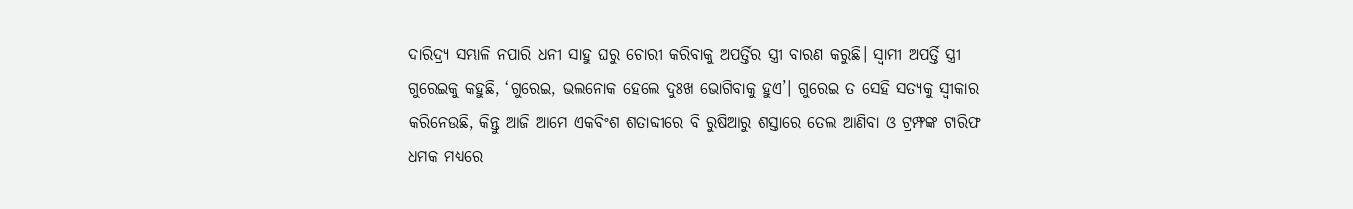ଦାରିଦ୍ର୍ୟ ସମ୍ଭାଳି ନପାରି ଧନୀ ସାହୁ ଘରୁ ଚୋରୀ କରିବାକୁ ଅପର୍ତ୍ତିର ସ୍ତ୍ରୀ ବାରଣ କରୁଛି। ସ୍ଵାମୀ ଅପର୍ତ୍ତି ସ୍ତ୍ରୀ ଗୁରେଇକୁ କହୁଛି, ‘ଗୁରେଇ, ଭଲନୋକ ହେଲେ ଦୁଃଖ ଭୋଗିବାକୁ ହୁଏ’। ଗୁରେଇ ତ ସେହି ସତ୍ୟକୁ ସ୍ଵୀକାର କରିନେଉଛି, କିନ୍ତୁ ଆଜି ଆମେ ଏକବିଂଶ ଶତାବ୍ଦୀରେ ବି ରୁଷିଆରୁ ଶସ୍ତାରେ ତେଲ ଆଣିବା ଓ ଟ୍ରମ୍ଫଙ୍କ ଟାରିଫ ଧମକ ମଧ୍ୟରେ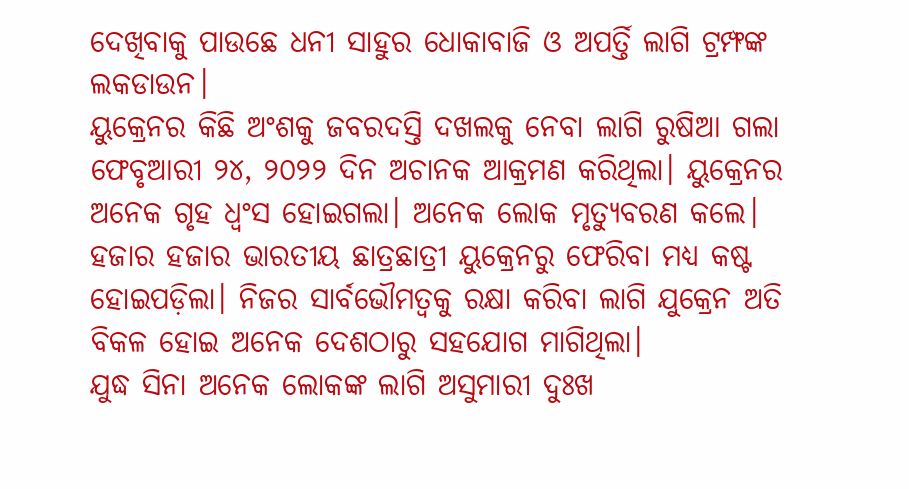ଦେଖିବାକୁ ପାଉଛେ ଧନୀ ସାହୁର ଧୋକାବାଜି ଓ ଅପର୍ତ୍ତି ଲାଗି ଟ୍ରମ୍ଫଙ୍କ ଲକଡାଉନ।
ୟୁକ୍ରେନର କିଛି ଅଂଶକୁ ଜବରଦସ୍ତି ଦଖଲକୁ ନେବା ଲାଗି ରୁଷିଆ ଗଲା ଫେବୃଆରୀ ୨୪, ୨୦୨୨ ଦିନ ଅଚାନକ ଆକ୍ରମଣ କରିଥିଲା। ୟୁକ୍ରେନର ଅନେକ ଗୃହ ଧ୍ଵଂସ ହୋଇଗଲା। ଅନେକ ଲୋକ ମୃତ୍ୟୁବରଣ କଲେ। ହଜାର ହଜାର ଭାରତୀୟ ଛାତ୍ରଛାତ୍ରୀ ୟୁକ୍ରେନରୁ ଫେରିବା ମଧ୍ୟ କଷ୍ଟ ହୋଇପଡ଼ିଲା। ନିଜର ସାର୍ବଭୌମତ୍ଵକୁ ରକ୍ଷା କରିବା ଲାଗି ଯୁକ୍ରେନ ଅତି ବିକଳ ହୋଇ ଅନେକ ଦେଶଠାରୁ ସହଯୋଗ ମାଗିଥିଲା।
ଯୁଦ୍ଧ ସିନା ଅନେକ ଲୋକଙ୍କ ଲାଗି ଅସୁମାରୀ ଦୁଃଖ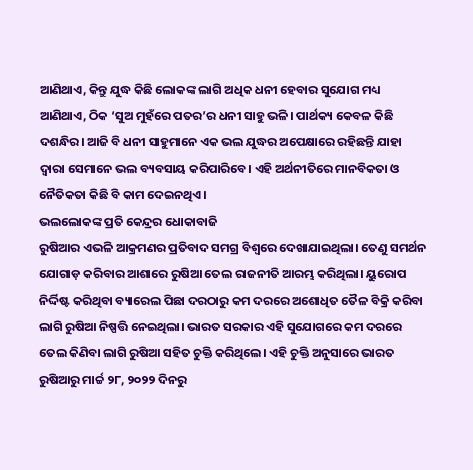ଆଣିଥାଏ, କିନ୍ତୁ ଯୁଦ୍ଧ କିଛି ଲୋକଙ୍କ ଲାଗି ଅଧିକ ଧନୀ ହେବାର ସୁଯୋଗ ମଧ୍ୟ ଆଣିଥାଏ, ଠିକ ‘ସୁଅ ମୁହଁରେ ପତର’ର ଧନୀ ସାହୁ ଭଳି। ପାର୍ଥକ୍ୟ କେବଳ କିଛି ଦଶନ୍ଧିର। ଆଜି ବି ଧନୀ ସାହୁମାନେ ଏକ ଭଲ ଯୁଦ୍ଧର ଅପେକ୍ଷାରେ ରହିଛନ୍ତି ଯାହା ଦ୍ଵାରା ସେମାନେ ଭଲ ବ୍ୟବସାୟ କରିପାରିବେ। ଏହି ଅର୍ଥନୀତିରେ ମାନବିକତା ଓ ନୈତିକତା କିଛି ବି କାମ ଦେଇନଥିଏ।
ଭଲଲୋକଙ୍କ ପ୍ରତି କେନ୍ଦ୍ରର ଧୋକାବାଜି
ରୁଷିଆର ଏଭଳି ଆକ୍ରମଣର ପ୍ରତିବାଦ ସମଗ୍ର ବିଶ୍ଵରେ ଦେଖାଯାଇଥିଲା। ତେଣୁ ସମର୍ଥନ ଯୋଗାଡ଼ କରିବାର ଆଶାରେ ରୁଷିଆ ତେଲ ରାଜନୀତି ଆରମ୍ଭ କରିଥିଲା। ୟୁରୋପ ନିର୍ଦ୍ଦିଷ୍ଟ କରିଥିବା ବ୍ୟାରେଲ ପିଛା ଦରଠାରୁ କମ ଦରରେ ଅଶୋଧିତ ତୈଳ ବିକ୍ରି କରିବା ଲାଗି ରୁଷିଆ ନିଷ୍ପତ୍ତି ନେଇଥିଲା। ଭାରତ ସରକାର ଏହି ସୁଯୋଗରେ କମ ଦରରେ ତେଲ କିଣିବା ଲାଗି ରୁଷିଆ ସହିତ ଚୁକ୍ତି କରିଥିଲେ। ଏହି ଚୁକ୍ତି ଅନୁସାରେ ଭାରତ ରୁଷିଆରୁ ମାର୍ଚ୍ଚ ୨୮, ୨୦୨୨ ଦିନରୁ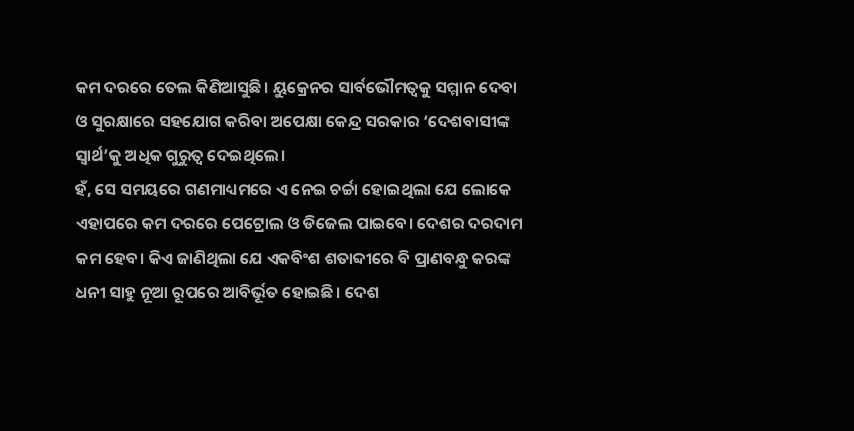କମ ଦରରେ ତେଲ କିଣିଆସୁଛି। ୟୁକ୍ରେନର ସାର୍ବଭୌମତ୍ଵକୁ ସମ୍ମାନ ଦେବା ଓ ସୁରକ୍ଷାରେ ସହଯୋଗ କରିବା ଅପେକ୍ଷା କେନ୍ଦ୍ର ସରକାର ‘ଦେଶବାସୀଙ୍କ ସ୍ଵାର୍ଥ’କୁ ଅଧିକ ଗୁରୁତ୍ଵ ଦେଇଥିଲେ।
ହଁ, ସେ ସମୟରେ ଗଣମାଧ୍ୟମରେ ଏ ନେଇ ଚର୍ଚ୍ଚା ହୋଇଥିଲା ଯେ ଲୋକେ ଏହାପରେ କମ ଦରରେ ପେଟ୍ରୋଲ ଓ ଡିଜେଲ ପାଇବେ। ଦେଶର ଦରଦାମ କମ ହେବ। କିଏ ଜାଣିଥିଲା ଯେ ଏକବିଂଶ ଶତାବ୍ଦୀରେ ବି ପ୍ରାଣବନ୍ଧୁ କରଙ୍କ ଧନୀ ସାହୁ ନୂଆ ରୂପରେ ଆବିର୍ଭୂତ ହୋଇଛି। ଦେଶ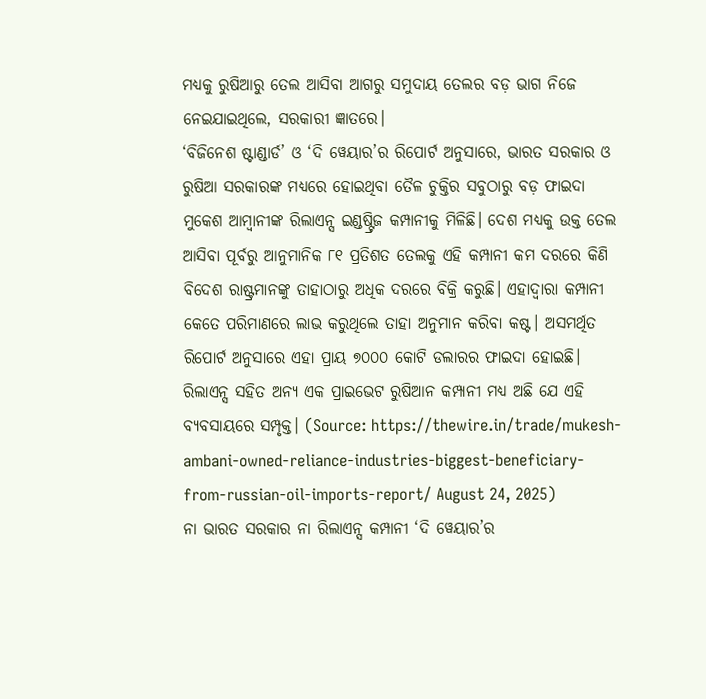ମଧ୍ୟକୁ ରୁଷିଆରୁ ତେଲ ଆସିବା ଆଗରୁ ସମୁଦାୟ ତେଲର ବଡ଼ ଭାଗ ନିଜେ ନେଇଯାଇଥିଲେ, ସରକାରୀ ଜ୍ଞାତରେ।
‘ବିଜିନେଶ ଷ୍ଟାଣ୍ଡାର୍ଡ’ ଓ ‘ଦି ୱେୟାର’ର ରିପୋର୍ଟ ଅନୁସାରେ, ଭାରତ ସରକାର ଓ ରୁଷିଆ ସରକାରଙ୍କ ମଧ୍ୟରେ ହୋଇଥିବା ତୈଳ ଚୁକ୍ତିର ସବୁଠାରୁ ବଡ଼ ଫାଇଦା ମୁକେଶ ଆମ୍ବାନୀଙ୍କ ରିଲାଏନ୍ସ ଇଣ୍ଡଷ୍ଟ୍ରିଜ କମ୍ପାନୀକୁ ମିଳିଛି। ଦେଶ ମଧ୍ୟକୁ ଉକ୍ତ ତେଲ ଆସିବା ପୂର୍ବରୁ ଆନୁମାନିକ ୮୧ ପ୍ରତିଶତ ତେଲକୁ ଏହି କମ୍ପାନୀ କମ ଦରରେ କିଣି ବିଦେଶ ରାଷ୍ଟ୍ରମାନଙ୍କୁ ତାହାଠାରୁ ଅଧିକ ଦରରେ ବିକ୍ରି କରୁଛି। ଏହାଦ୍ୱାରା କମ୍ପାନୀ କେତେ ପରିମାଣରେ ଲାଭ କରୁଥିଲେ ତାହା ଅନୁମାନ କରିବା କଷ୍ଟ। ଅସମର୍ଥିତ ରିପୋର୍ଟ ଅନୁସାରେ ଏହା ପ୍ରାୟ ୭୦୦୦ କୋଟି ଡଲାରର ଫାଇଦା ହୋଇଛି। ରିଲାଏନ୍ସ ସହିତ ଅନ୍ୟ ଏକ ପ୍ରାଇଭେଟ ରୁଷିଆନ କମ୍ପାନୀ ମଧ୍ୟ ଅଛି ଯେ ଏହି ବ୍ୟବସାୟରେ ସମ୍ପୃକ୍ତ। (Source: https://thewire.in/trade/mukesh-ambani-owned-reliance-industries-biggest-beneficiary-from-russian-oil-imports-report/ August 24, 2025)
ନା ଭାରତ ସରକାର ନା ରିଲାଏନ୍ସ କମ୍ପାନୀ ‘ଦି ୱେୟାର’ର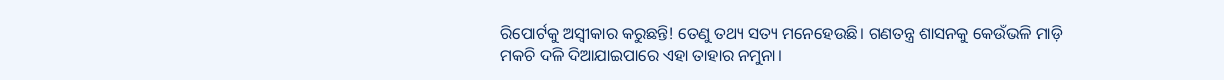ରିପୋର୍ଟକୁ ଅସ୍ଵୀକାର କରୁଛନ୍ତି! ତେଣୁ ତଥ୍ୟ ସତ୍ୟ ମନେହେଉଛି। ଗଣତନ୍ତ୍ର ଶାସନକୁ କେଉଁଭଳି ମାଡ଼ି ମକଚି ଦଳି ଦିଆଯାଇପାରେ ଏହା ତାହାର ନମୁନା।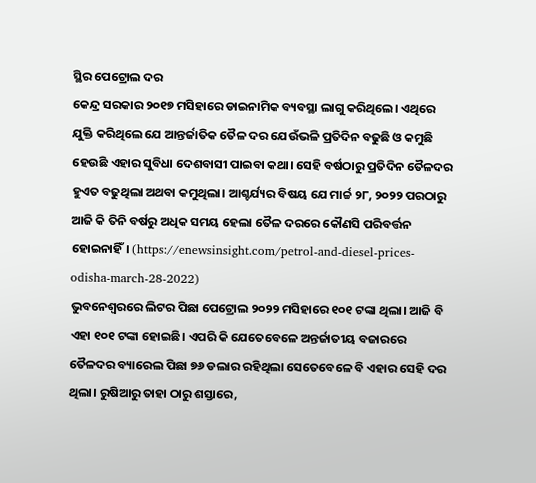ସ୍ଥିର ପେଟ୍ରୋଲ ଦର
କେନ୍ଦ୍ର ସରକାର ୨୦୧୭ ମସିହାରେ ଡାଇନାମିକ ବ୍ୟବସ୍ଥା ଲାଗୁ କରିଥିଲେ। ଏଥିରେ ଯୁକ୍ତି କରିଥିଲେ ଯେ ଆନ୍ତର୍ଜାତିକ ତୈଳ ଦର ଯେଉଁଭଳି ପ୍ରତିଦିନ ବଢୁଛି ଓ କମୁଛି ହେଉଛି ଏହାର ସୁବିଧା ଦେଶବାସୀ ପାଇବା କଥା। ସେହି ବର୍ଷଠାରୁ ପ୍ରତିଦିନ ତୈଳଦର ହୁଏତ ବଢୁଥିଲା ଅଥବା କମୁଥିଲା। ଆଶ୍ଚର୍ଯ୍ୟର ବିଷୟ ଯେ ମାର୍ଚ୍ଚ ୨୮, ୨୦୨୨ ପରଠାରୁ ଆଜି କି ତିନି ବର୍ଷରୁ ଅଧିକ ସମୟ ହେଲା ତୈଳ ଦରରେ କୌଣସି ପରିବର୍ତ୍ତନ ହୋଇନାହିଁ। (https://enewsinsight.com/petrol-and-diesel-prices-odisha-march-28-2022)
ଭୁବନେଶ୍ଵରରେ ଲିଟର ପିଛା ପେଟ୍ରୋଲ ୨୦୨୨ ମସିହାରେ ୧୦୧ ଟଙ୍କା ଥିଲା। ଆଜି ବି ଏହା ୧୦୧ ଟଙ୍କା ହୋଇଛି। ଏପରି କି ଯେତେବେଳେ ଅନ୍ତର୍ଜାତୀୟ ବଜାରରେ ତୈଳଦର ବ୍ୟାରେଲ ପିଛା ୭୬ ଡଲାର ରହିଥିଲା ସେତେବେଳେ ବି ଏହାର ସେହି ଦର ଥିଲା। ରୁଷିଆରୁ ତାହା ଠାରୁ ଶସ୍ତାରେ,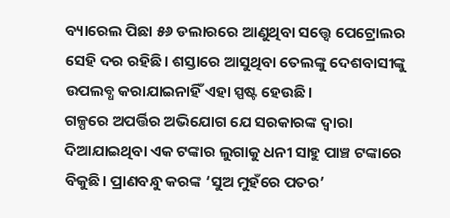ବ୍ୟାରେଲ ପିଛା ୫୬ ଡଲାରରେ ଆଣୁଥିବା ସତ୍ତ୍ୱେ ପେଟ୍ରୋଲର ସେହି ଦର ରହିଛି। ଶସ୍ତାରେ ଆସୁଥିବା ତେଲଙ୍କୁ ଦେଶବାସୀଙ୍କୁ ଉପଲବ୍ଧ କରାଯାଇନାହିଁ ଏହା ସ୍ପଷ୍ଟ ହେଉଛି।
ଗଳ୍ପରେ ଅପର୍ତ୍ତିର ଅଭିଯୋଗ ଯେ ସରକାରଙ୍କ ଦ୍ଵାରା ଦିଆଯାଇଥିବା ଏକ ଟଙ୍କାର ଲୁଗାକୁ ଧନୀ ସାହୁ ପାଞ୍ଚ ଟଙ୍କାରେ ବିକୁଛି। ପ୍ରାଣବନ୍ଧୁ କରଙ୍କ ‘ସୁଅ ମୁହଁରେ ପତର’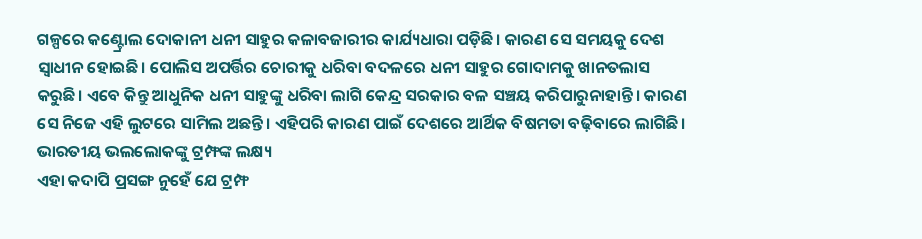ଗଳ୍ପରେ କଣ୍ଟ୍ରୋଲ ଦୋକାନୀ ଧନୀ ସାହୁର କଳାବଜାରୀର କାର୍ଯ୍ୟଧାରା ପଡ଼ିଛି। କାରଣ ସେ ସମୟକୁ ଦେଶ ସ୍ଵାଧୀନ ହୋଇଛି। ପୋଲିସ ଅପର୍ତ୍ତିର ଚୋରୀକୁ ଧରିବା ବଦଳରେ ଧନୀ ସାହୁର ଗୋଦାମକୁ ଖାନତଲାସ କରୁଛି। ଏବେ କିନ୍ତୁ ଆଧୁନିକ ଧନୀ ସାହୁଙ୍କୁ ଧରିବା ଲାଗି କେନ୍ଦ୍ର ସରକାର ବଳ ସଞ୍ଚୟ କରିପାରୁନାହାନ୍ତି। କାରଣ ସେ ନିଜେ ଏହି ଲୁଟରେ ସାମିଲ ଅଛନ୍ତି। ଏହିପରି କାରଣ ପାଇଁ ଦେଶରେ ଆର୍ଥିକ ବିଷମତା ବଢ଼ିବାରେ ଲାଗିଛି।
ଭାରତୀୟ ଭଲଲୋକଙ୍କୁ ଟ୍ରମ୍ଫଙ୍କ ଲକ୍ଷ୍ୟ
ଏହା କଦାପି ପ୍ରସଙ୍ଗ ନୁହେଁ ଯେ ଟ୍ରମ୍ଫ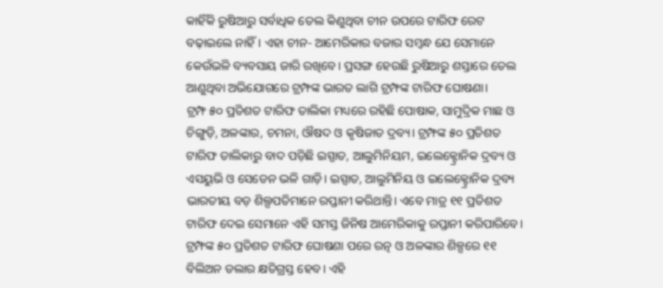କାହିଁକି ରୁଷିଆରୁ ସର୍ବାଧିକ ତେଲ କିଣୁଥିବା ଚୀନ ଉପରେ ଟାରିଫ ରେଟ ବଢ଼ାଇଲେ ନାହିଁ। ଏହା ଚୀନ- ଆମେରିକାର ବଜାର ସମ୍ବନ୍ଧ ଯେ ସେମାନେ କେଉଁଭଳି ବ୍ୟବସାୟ ଜାରି ରଖିବେ। ପ୍ରସଙ୍ଗ ହେଉଛି ରୁଷିଆରୁ ଶସ୍ତାରେ ତେଲ ଆଣୁଥିବା ଅଭିଯୋଗରେ ଟ୍ରମ୍ଫଙ୍କ ଭାରତ ଲାଗି ଟ୍ରମ୍ଫଙ୍କ ଟାରିଫ ଘୋଷଣା।
ଟ୍ରମ୍ଫ ୫୦ ପ୍ରତିଶତ ଟାରିଫ ତାଲିକା ମଧ୍ୟରେ ରହିଛି ପୋଷାକ, ସାମୁଦ୍ରିକ ମାଛ ଓ ଚିଙ୍ଗୁଡ଼ି, ଅଳଙ୍କାର, ଚମନା, ଔଷଦ ଓ କୃଷିଜାତ ଦ୍ରବ୍ୟ। ଟ୍ରମ୍ଫଙ୍କ ୫୦ ପ୍ରତିଶତ ଟାରିଫ ତାଲିକାରୁ ବାଦ ପଡ଼ିଛି ଇସ୍ପାତ, ଆଲୁମିନିୟମ, ଇଲେକ୍ଟ୍ରୋନିକ ଦ୍ରବ୍ୟ ଓ ଏସୟୁଭି ଓ ସେଡେନ ଭଳି ଗାଡ଼ି। ଇସ୍ପାତ, ଆଲୁମିନିୟ ଓ ଇଲେକ୍ଟ୍ରୋନିକ ଦ୍ରବ୍ୟ ଭାରତୀୟ ବଡ଼ ଶିଲ୍ପପତିମାନେ ରପ୍ତାନୀ କରିଥାନ୍ତି। ଏବେ ମାତ୍ର ୧୧ ପ୍ରତିଶତ ଟାରିଫ ଦେଇ ସେମାନେ ଏହି ସମସ୍ତ ଜିନିଷ ଆମେରିକାକୁ ରପ୍ତାନୀ କରିପାରିବେ।
ଟ୍ରମ୍ଫଙ୍କ ୫୦ ପ୍ରତିଶତ ଟାରିଫ ଘୋଷଣା ପରେ ରତ୍ନ ଓ ଅଳଙ୍କାର ଶିଳ୍ପରେ ୧୧ ବିଲିଅନ ଡଲାର କ୍ଷତିଗ୍ରସ୍ତ ହେବ। ଏହି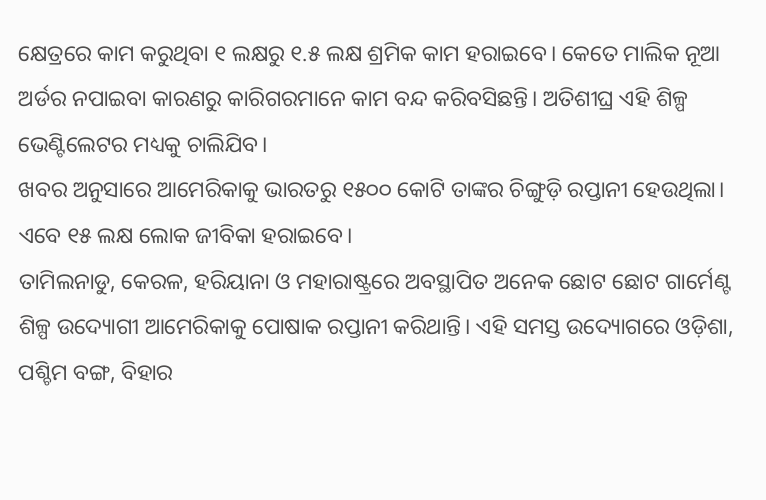କ୍ଷେତ୍ରରେ କାମ କରୁଥିବା ୧ ଲକ୍ଷରୁ ୧.୫ ଲକ୍ଷ ଶ୍ରମିକ କାମ ହରାଇବେ। କେତେ ମାଲିକ ନୂଆ ଅର୍ଡର ନପାଇବା କାରଣରୁ କାରିଗରମାନେ କାମ ବନ୍ଦ କରିବସିଛନ୍ତି। ଅତିଶୀଘ୍ର ଏହି ଶିଳ୍ପ ଭେଣ୍ଟିଲେଟର ମଧ୍ୟକୁ ଚାଲିଯିବ।
ଖବର ଅନୁସାରେ ଆମେରିକାକୁ ଭାରତରୁ ୧୫୦୦ କୋଟି ତାଙ୍କର ଚିଙ୍ଗୁଡ଼ି ରପ୍ତାନୀ ହେଉଥିଲା। ଏବେ ୧୫ ଲକ୍ଷ ଲୋକ ଜୀବିକା ହରାଇବେ।
ତାମିଲନାଡୁ, କେରଳ, ହରିୟାନା ଓ ମହାରାଷ୍ଟ୍ରରେ ଅବସ୍ଥାପିତ ଅନେକ ଛୋଟ ଛୋଟ ଗାର୍ମେଣ୍ଟ ଶିଳ୍ପ ଉଦ୍ୟୋଗୀ ଆମେରିକାକୁ ପୋଷାକ ରପ୍ତାନୀ କରିଥାନ୍ତି। ଏହି ସମସ୍ତ ଉଦ୍ୟୋଗରେ ଓଡ଼ିଶା, ପଶ୍ଚିମ ବଙ୍ଗ, ବିହାର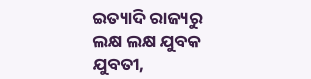ଇତ୍ୟାଦି ରାଜ୍ୟରୁ ଲକ୍ଷ ଲକ୍ଷ ଯୁବକ ଯୁବତୀ,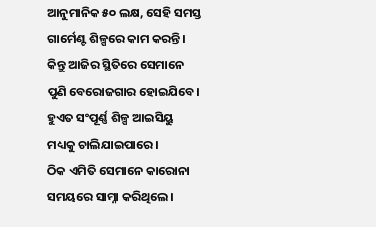ଆନୁମାନିକ ୫୦ ଲକ୍ଷ, ସେହି ସମସ୍ତ ଗାର୍ମେଣ୍ଟ ଶିଳ୍ପରେ କାମ କରନ୍ତି। କିନ୍ତୁ ଆଜିର ସ୍ଥିତିରେ ସେମାନେ ପୁଣି ବେରୋଜଗାର ହୋଇଯିବେ। ହୁଏତ ସଂପୂର୍ଣ୍ଣ ଶିଳ୍ପ ଆଇସିୟୁ ମଧ୍ୟକୁ ଚାଲିଯାଇପାରେ।
ଠିକ ଏମିତି ସେମାନେ କାରୋନା ସମୟରେ ସାମ୍ନା କରିଥିଲେ।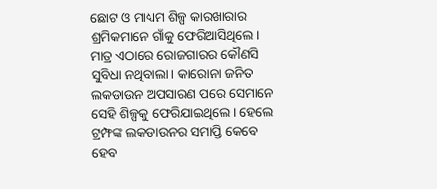ଛୋଟ ଓ ମାଧ୍ୟମ ଶିଳ୍ପ କାରଖାରାର ଶ୍ରମିକମାନେ ଗାଁକୁ ଫେରିଆସିଥିଲେ। ମାତ୍ର ଏଠାରେ ରୋଜଗାରର କୌଣସି ସୁବିଧା ନଥିବାଲା। କାରୋନା ଜନିତ ଲକଡାଉନ ଅପସାରଣ ପରେ ସେମାନେ ସେହି ଶିଳ୍ପକୁ ଫେରିଯାଇଥିଲେ। ହେଲେ ଟ୍ରମ୍ଫଙ୍କ ଲକଡାଉନର ସମାପ୍ତି କେବେ ହେବ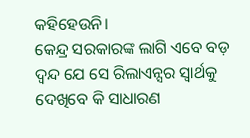କହିହେଉନି।
କେନ୍ଦ୍ର ସରକାରଙ୍କ ଲାଗି ଏବେ ବଡ଼ ଦ୍ଵନ୍ଦ ଯେ ସେ ରିଲାଏନ୍ସର ସ୍ଵାର୍ଥକୁ ଦେଖିବେ କି ସାଧାରଣ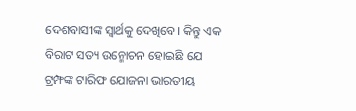ଦେଶବାସୀଙ୍କ ସ୍ୱାର୍ଥକୁ ଦେଖିବେ। କିନ୍ତୁ ଏକ ବିରାଟ ସତ୍ୟ ଉନ୍ମୋଚନ ହୋଇଛି ଯେ ଟ୍ରମ୍ଫଙ୍କ ଟାରିଫ ଯୋଜନା ଭାରତୀୟ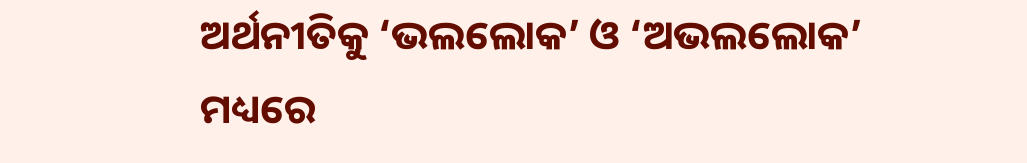ଅର୍ଥନୀତିକୁ ‘ଭଲଲୋକ’ ଓ ‘ଅଭଲଲୋକ’ ମଧ୍ୟରେ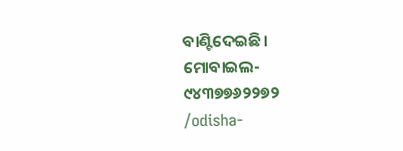ବାଣ୍ଟିଦେଇଛି।
ମୋବାଇଲ- ୯୪୩୭୭୬୨୨୭୨
/odisha-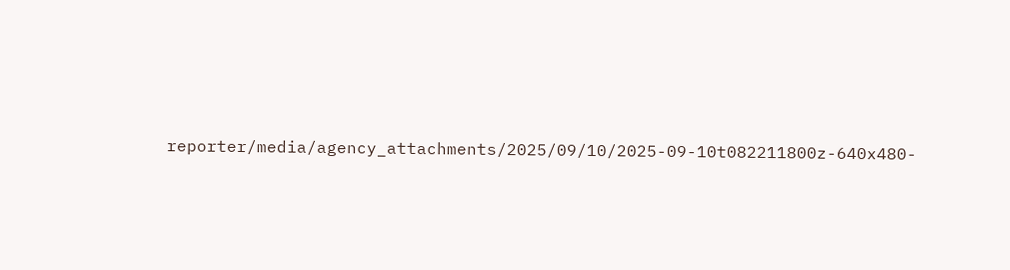reporter/media/agency_attachments/2025/09/10/2025-09-10t082211800z-640x480-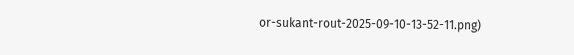or-sukant-rout-2025-09-10-13-52-11.png)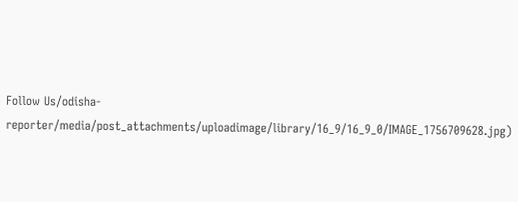Follow Us/odisha-reporter/media/post_attachments/uploadimage/library/16_9/16_9_0/IMAGE_1756709628.jpg)